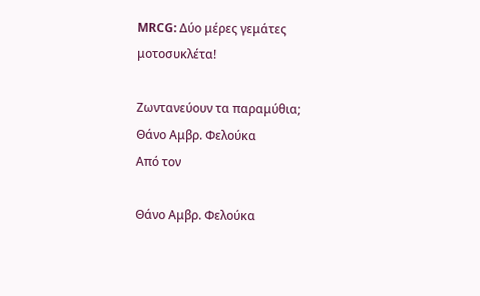MRCG: Δύο μέρες γεμάτες μοτοσυκλέτα!

Ζωντανεύουν τα παραμύθια;
Θάνο Αμβρ. Φελούκα
Από τον

Θάνο Αμβρ. Φελούκα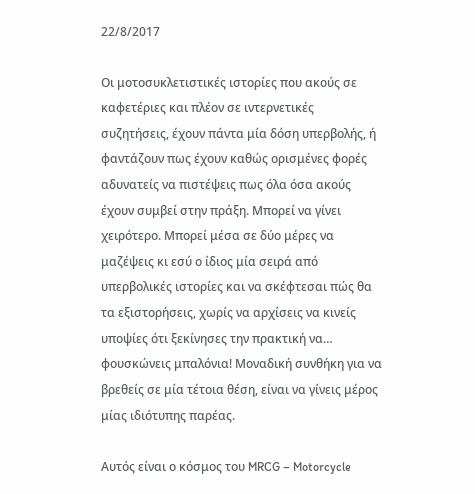22/8/2017

Οι μοτοσυκλετιστικές ιστορίες που ακούς σε καφετέριες και πλέον σε ιντερνετικές συζητήσεις, έχουν πάντα μία δόση υπερβολής, ή φαντάζουν πως έχουν καθώς ορισμένες φορές αδυνατείς να πιστέψεις πως όλα όσα ακούς έχουν συμβεί στην πράξη. Μπορεί να γίνει χειρότερο. Μπορεί μέσα σε δύο μέρες να μαζέψεις κι εσύ ο ίδιος μία σειρά από υπερβολικές ιστορίες και να σκέφτεσαι πώς θα τα εξιστορήσεις, χωρίς να αρχίσεις να κινείς υποψίες ότι ξεκίνησες την πρακτική να… φουσκώνεις μπαλόνια! Μοναδική συνθήκη για να βρεθείς σε μία τέτοια θέση, είναι να γίνεις μέρος μίας ιδιότυπης παρέας.

Αυτός είναι ο κόσμος του MRCG – Motorcycle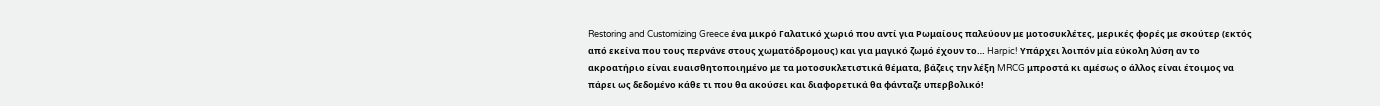Restoring and Customizing Greece ένα μικρό Γαλατικό χωριό που αντί για Ρωμαίους παλεύουν με μοτοσυκλέτες, μερικές φορές με σκούτερ (εκτός από εκείνα που τους περνάνε στους χωματόδρομους) και για μαγικό ζωμό έχουν το… Harpic! Υπάρχει λοιπόν μία εύκολη λύση αν το ακροατήριο είναι ευαισθητοποιημένο με τα μοτοσυκλετιστικά θέματα, βάζεις την λέξη MRCG μπροστά κι αμέσως ο άλλος είναι έτοιμος να πάρει ως δεδομένο κάθε τι που θα ακούσει και διαφορετικά θα φάνταζε υπερβολικό!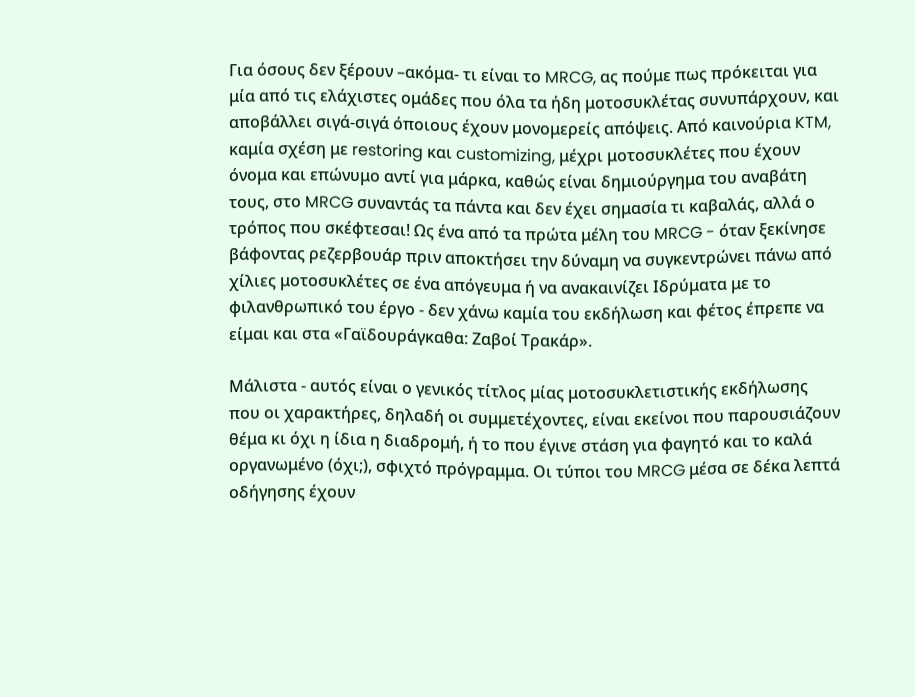Για όσους δεν ξέρουν –ακόμα- τι είναι το MRCG, ας πούμε πως πρόκειται για μία από τις ελάχιστες ομάδες που όλα τα ήδη μοτοσυκλέτας συνυπάρχουν, και αποβάλλει σιγά-σιγά όποιους έχουν μονομερείς απόψεις. Από καινούρια KTM, καμία σχέση με restoring και customizing, μέχρι μοτοσυκλέτες που έχουν όνομα και επώνυμο αντί για μάρκα, καθώς είναι δημιούργημα του αναβάτη τους, στο MRCG συναντάς τα πάντα και δεν έχει σημασία τι καβαλάς, αλλά ο τρόπος που σκέφτεσαι! Ως ένα από τα πρώτα μέλη του MRCG - όταν ξεκίνησε βάφοντας ρεζερβουάρ πριν αποκτήσει την δύναμη να συγκεντρώνει πάνω από χίλιες μοτοσυκλέτες σε ένα απόγευμα ή να ανακαινίζει Ιδρύματα με το φιλανθρωπικό του έργο - δεν χάνω καμία του εκδήλωση και φέτος έπρεπε να είμαι και στα «Γαϊδουράγκαθα: Ζαβοί Τρακάρ».

Μάλιστα - αυτός είναι ο γενικός τίτλος μίας μοτοσυκλετιστικής εκδήλωσης που οι χαρακτήρες, δηλαδή οι συμμετέχοντες, είναι εκείνοι που παρουσιάζουν θέμα κι όχι η ίδια η διαδρομή, ή το που έγινε στάση για φαγητό και το καλά οργανωμένο (όχι;), σφιχτό πρόγραμμα. Οι τύποι του MRCG μέσα σε δέκα λεπτά οδήγησης έχουν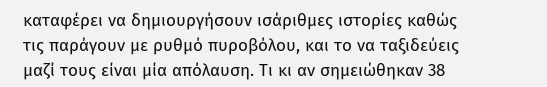καταφέρει να δημιουργήσουν ισάριθμες ιστορίες καθώς τις παράγουν με ρυθμό πυροβόλου, και το να ταξιδεύεις μαζί τους είναι μία απόλαυση. Τι κι αν σημειώθηκαν 38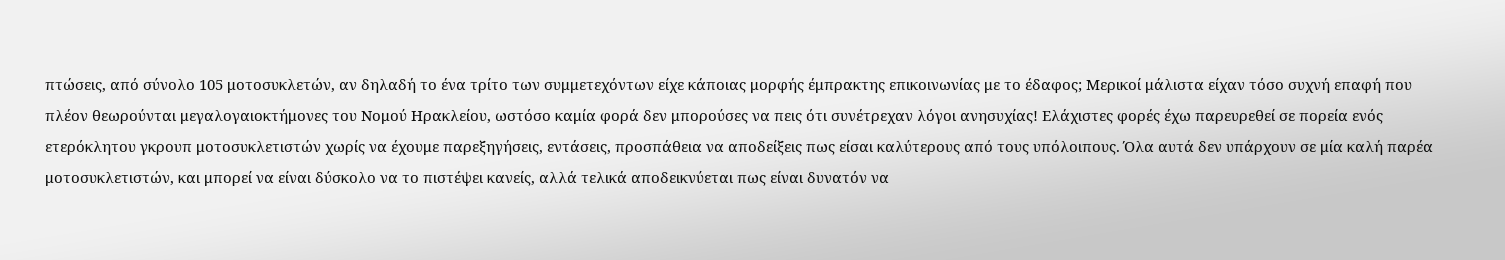πτώσεις, από σύνολο 105 μοτοσυκλετών, αν δηλαδή το ένα τρίτο των συμμετεχόντων είχε κάποιας μορφής έμπρακτης επικοινωνίας με το έδαφος; Μερικοί μάλιστα είχαν τόσο συχνή επαφή που πλέον θεωρούνται μεγαλογαιοκτήμονες του Νομού Ηρακλείου, ωστόσο καμία φορά δεν μπορούσες να πεις ότι συνέτρεχαν λόγοι ανησυχίας! Ελάχιστες φορές έχω παρευρεθεί σε πορεία ενός ετερόκλητου γκρουπ μοτοσυκλετιστών χωρίς να έχουμε παρεξηγήσεις, εντάσεις, προσπάθεια να αποδείξεις πως είσαι καλύτερους από τους υπόλοιπους. Όλα αυτά δεν υπάρχουν σε μία καλή παρέα μοτοσυκλετιστών, και μπορεί να είναι δύσκολο να το πιστέψει κανείς, αλλά τελικά αποδεικνύεται πως είναι δυνατόν να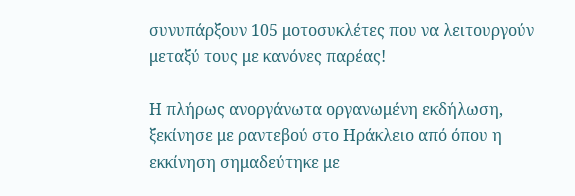συνυπάρξουν 105 μοτοσυκλέτες που να λειτουργούν μεταξύ τους με κανόνες παρέας!

Η πλήρως ανοργάνωτα οργανωμένη εκδήλωση, ξεκίνησε με ραντεβού στο Ηράκλειο από όπου η εκκίνηση σημαδεύτηκε με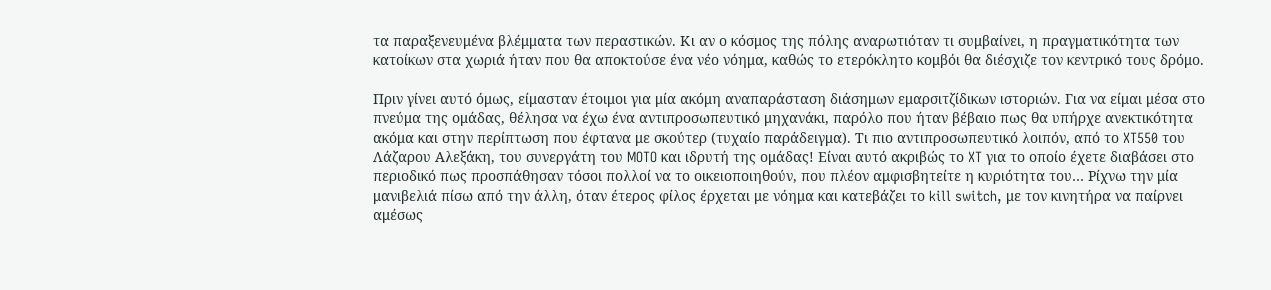τα παραξενευμένα βλέμματα των περαστικών. Κι αν ο κόσμος της πόλης αναρωτιόταν τι συμβαίνει, η πραγματικότητα των κατοίκων στα χωριά ήταν που θα αποκτούσε ένα νέο νόημα, καθώς το ετερόκλητο κομβόι θα διέσχιζε τον κεντρικό τους δρόμο.

Πριν γίνει αυτό όμως, είμασταν έτοιμοι για μία ακόμη αναπαράσταση διάσημων εμαρσιτζίδικων ιστοριών. Για να είμαι μέσα στο πνεύμα της ομάδας, θέλησα να έχω ένα αντιπροσωπευτικό μηχανάκι, παρόλο που ήταν βέβαιο πως θα υπήρχε ανεκτικότητα ακόμα και στην περίπτωση που έφτανα με σκούτερ (τυχαίο παράδειγμα). Τι πιο αντιπροσωπευτικό λοιπόν, από το XT550 του Λάζαρου Αλεξάκη, του συνεργάτη του MOTO και ιδρυτή της ομάδας! Είναι αυτό ακριβώς το XT για το οποίο έχετε διαβάσει στο περιοδικό πως προσπάθησαν τόσοι πολλοί να το οικειοποιηθούν, που πλέον αμφισβητείτε η κυριότητα του… Ρίχνω την μία μανιβελιά πίσω από την άλλη, όταν έτερος φίλος έρχεται με νόημα και κατεβάζει το kill switch, με τον κινητήρα να παίρνει αμέσως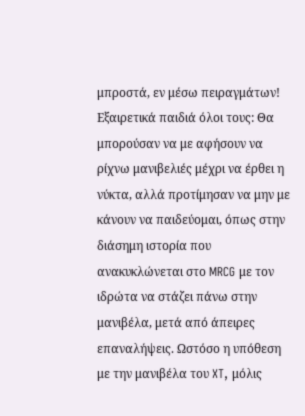μπροστά, εν μέσω πειραγμάτων! Εξαιρετικά παιδιά όλοι τους: Θα μπορούσαν να με αφήσουν να ρίχνω μανιβελιές μέχρι να έρθει η νύκτα, αλλά προτίμησαν να μην με κάνουν να παιδεύομαι, όπως στην διάσημη ιστορία που ανακυκλώνεται στο MRCG με τον ιδρώτα να στάζει πάνω στην μανιβέλα, μετά από άπειρες επαναλήψεις. Ωστόσο η υπόθεση με την μανιβέλα του XT, μόλις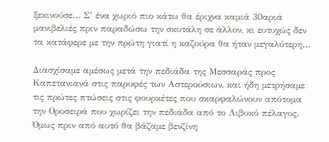ξεκινούσε… Σ’ ένα χωριό πιο κάτω θα έριχνα καμιά 30αριά μανιβελιές πριν παραδώσω την σκυτάλη σε άλλον, κι ευτυχώς δεν τα κατάφερε με την πρώτη γιατί η καζούρα θα ήταν μεγαλύτερη…

Διασχίσαμε αμέσως μετά την πεδιάδα της Μεσσαράς προς Καπετανιανά στις παρυφές των Αστερούσιων, και ήδη μετρήσαμε τις πρώτες πτώσεις στις φουρκέτες που σκαρφαλώνουν απότομα την Οροσειρά που χωρίζει την πεδιάδα από το Λιβυκό πέλαγος. Όμως πριν από αυτό θα βάζαμε βενζίνη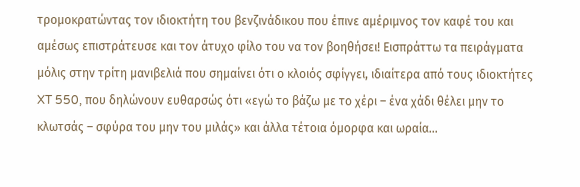τρομοκρατώντας τον ιδιοκτήτη του βενζινάδικου που έπινε αμέριμνος τον καφέ του και αμέσως επιστράτευσε και τον άτυχο φίλο του να τον βοηθήσει! Εισπράττω τα πειράγματα μόλις στην τρίτη μανιβελιά που σημαίνει ότι ο κλοιός σφίγγει, ιδιαίτερα από τους ιδιοκτήτες XT 550, που δηλώνουν ευθαρσώς ότι «εγώ το βάζω με το χέρι – ένα χάδι θέλει μην το κλωτσάς – σφύρα του μην του μιλάς» και άλλα τέτοια όμορφα και ωραία…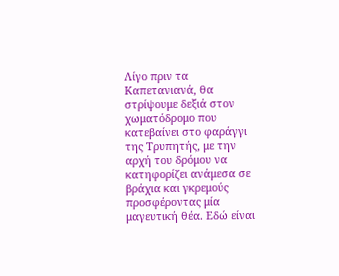Λίγο πριν τα Καπετανιανά, θα στρίψουμε δεξιά στον χωματόδρομο που κατεβαίνει στο φαράγγι της Τρυπητής, με την αρχή του δρόμου να κατηφορίζει ανάμεσα σε βράχια και γκρεμούς προσφέροντας μία μαγευτική θέα. Εδώ είναι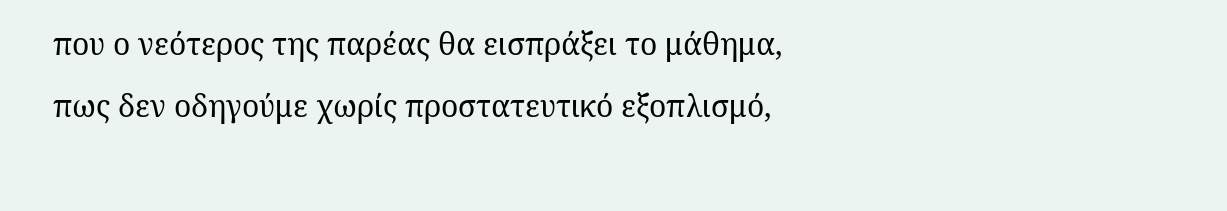που ο νεότερος της παρέας θα εισπράξει το μάθημα, πως δεν οδηγούμε χωρίς προστατευτικό εξοπλισμό,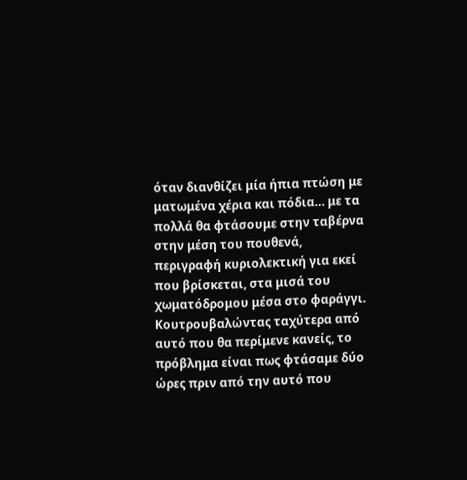όταν διανθίζει μία ήπια πτώση με ματωμένα χέρια και πόδια… με τα πολλά θα φτάσουμε στην ταβέρνα στην μέση του πουθενά, περιγραφή κυριολεκτική για εκεί που βρίσκεται, στα μισά του χωματόδρομου μέσα στο φαράγγι. Κουτρουβαλώντας ταχύτερα από αυτό που θα περίμενε κανείς, το πρόβλημα είναι πως φτάσαμε δύο ώρες πριν από την αυτό που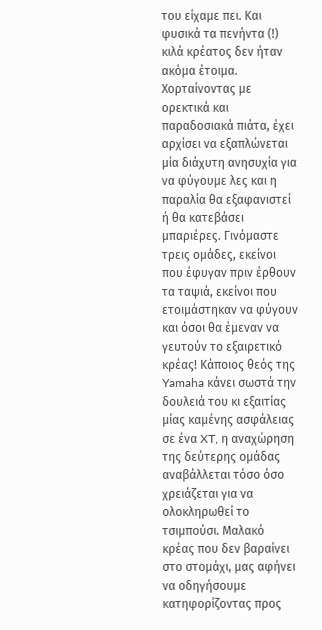του είχαμε πει. Και φυσικά τα πενήντα (!) κιλά κρέατος δεν ήταν ακόμα έτοιμα. Χορταίνοντας με ορεκτικά και παραδοσιακά πιάτα, έχει αρχίσει να εξαπλώνεται μία διάχυτη ανησυχία για να φύγουμε λες και η παραλία θα εξαφανιστεί ή θα κατεβάσει μπαριέρες. Γινόμαστε τρεις ομάδες, εκείνοι που έφυγαν πριν έρθουν τα ταψιά, εκείνοι που ετοιμάστηκαν να φύγουν και όσοι θα έμεναν να γευτούν το εξαιρετικό κρέας! Κάποιος θεός της Yamaha κάνει σωστά την δουλειά του κι εξαιτίας μίας καμένης ασφάλειας σε ένα XT, η αναχώρηση της δεύτερης ομάδας αναβάλλεται τόσο όσο χρειάζεται για να ολοκληρωθεί το τσιμπούσι. Μαλακό κρέας που δεν βαραίνει στο στομάχι, μας αφήνει να οδηγήσουμε κατηφορίζοντας προς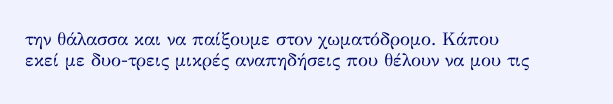την θάλασσα και να παίξουμε στον χωματόδρομο. Κάπου εκεί με δυο-τρεις μικρές αναπηδήσεις που θέλουν να μου τις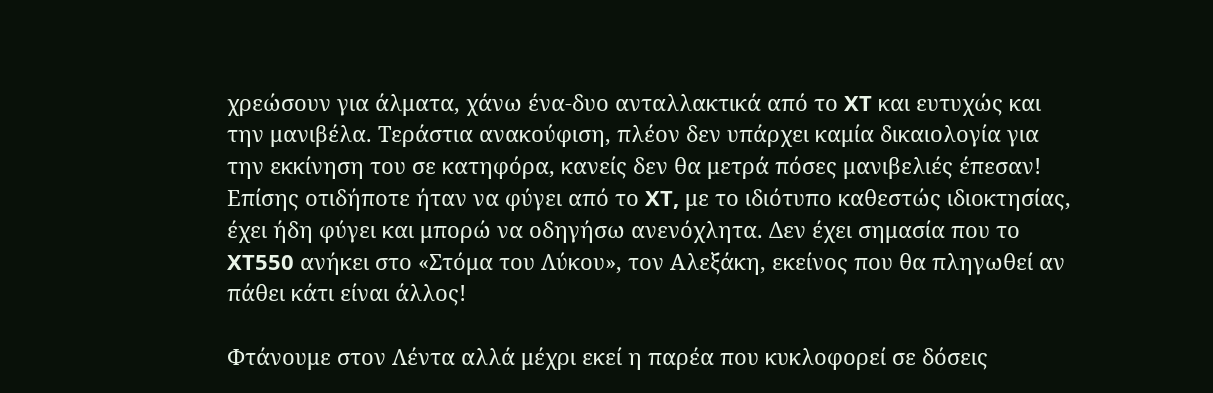χρεώσουν για άλματα, χάνω ένα-δυο ανταλλακτικά από το XT και ευτυχώς και την μανιβέλα. Τεράστια ανακούφιση, πλέον δεν υπάρχει καμία δικαιολογία για την εκκίνηση του σε κατηφόρα, κανείς δεν θα μετρά πόσες μανιβελιές έπεσαν! Επίσης οτιδήποτε ήταν να φύγει από το XT, με το ιδιότυπο καθεστώς ιδιοκτησίας, έχει ήδη φύγει και μπορώ να οδηγήσω ανενόχλητα. Δεν έχει σημασία που το XT550 ανήκει στο «Στόμα του Λύκου», τον Αλεξάκη, εκείνος που θα πληγωθεί αν πάθει κάτι είναι άλλος!

Φτάνουμε στον Λέντα αλλά μέχρι εκεί η παρέα που κυκλοφορεί σε δόσεις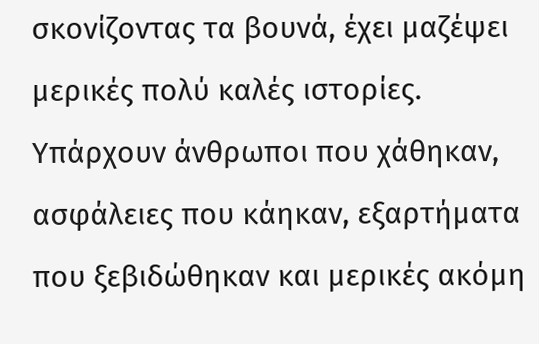σκονίζοντας τα βουνά, έχει μαζέψει μερικές πολύ καλές ιστορίες. Υπάρχουν άνθρωποι που χάθηκαν, ασφάλειες που κάηκαν, εξαρτήματα που ξεβιδώθηκαν και μερικές ακόμη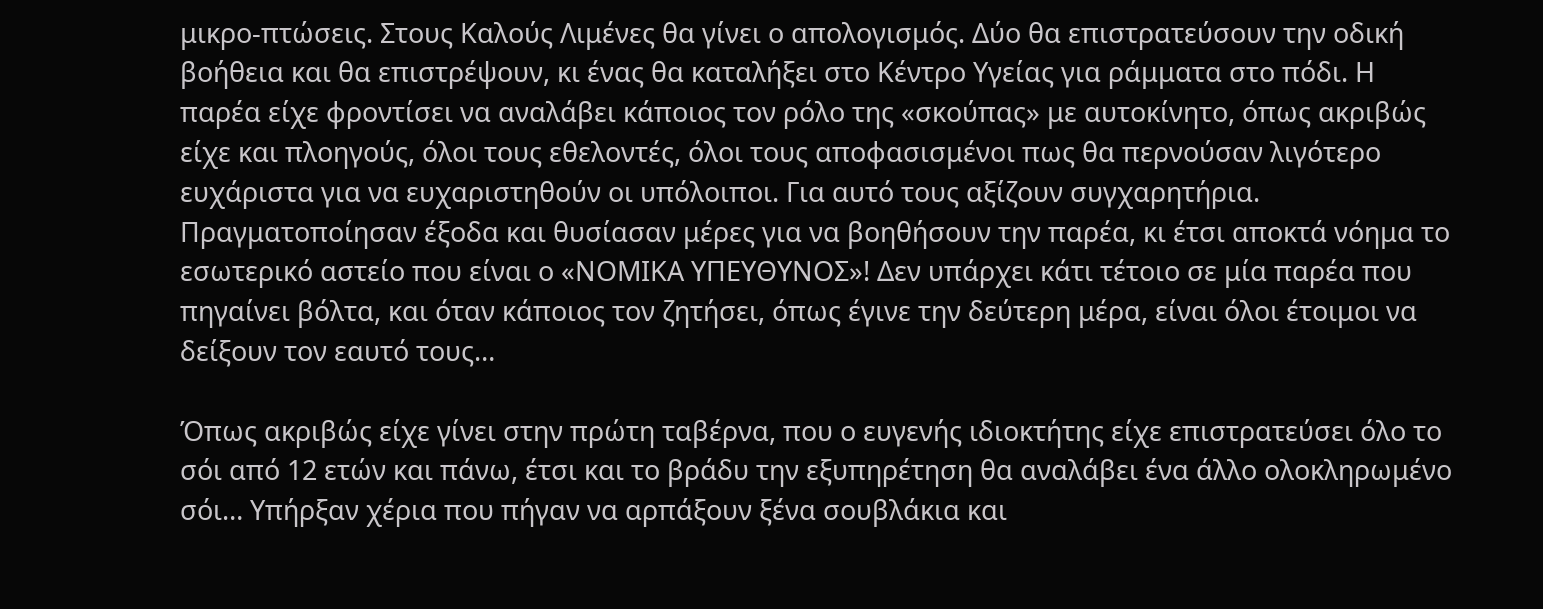μικρο-πτώσεις. Στους Καλούς Λιμένες θα γίνει ο απολογισμός. Δύο θα επιστρατεύσουν την οδική βοήθεια και θα επιστρέψουν, κι ένας θα καταλήξει στο Κέντρο Υγείας για ράμματα στο πόδι. Η παρέα είχε φροντίσει να αναλάβει κάποιος τον ρόλο της «σκούπας» με αυτοκίνητο, όπως ακριβώς είχε και πλοηγούς, όλοι τους εθελοντές, όλοι τους αποφασισμένοι πως θα περνούσαν λιγότερο ευχάριστα για να ευχαριστηθούν οι υπόλοιποι. Για αυτό τους αξίζουν συγχαρητήρια. Πραγματοποίησαν έξοδα και θυσίασαν μέρες για να βοηθήσουν την παρέα, κι έτσι αποκτά νόημα το εσωτερικό αστείο που είναι ο «ΝΟΜΙΚΑ ΥΠΕΥΘΥΝΟΣ»! Δεν υπάρχει κάτι τέτοιο σε μία παρέα που πηγαίνει βόλτα, και όταν κάποιος τον ζητήσει, όπως έγινε την δεύτερη μέρα, είναι όλοι έτοιμοι να δείξουν τον εαυτό τους…

Όπως ακριβώς είχε γίνει στην πρώτη ταβέρνα, που ο ευγενής ιδιοκτήτης είχε επιστρατεύσει όλο το σόι από 12 ετών και πάνω, έτσι και το βράδυ την εξυπηρέτηση θα αναλάβει ένα άλλο ολοκληρωμένο σόι… Υπήρξαν χέρια που πήγαν να αρπάξουν ξένα σουβλάκια και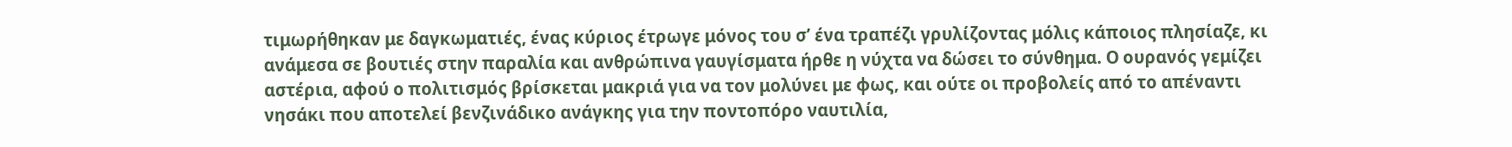τιμωρήθηκαν με δαγκωματιές, ένας κύριος έτρωγε μόνος του σ’ ένα τραπέζι γρυλίζοντας μόλις κάποιος πλησίαζε, κι ανάμεσα σε βουτιές στην παραλία και ανθρώπινα γαυγίσματα ήρθε η νύχτα να δώσει το σύνθημα. Ο ουρανός γεμίζει αστέρια, αφού ο πολιτισμός βρίσκεται μακριά για να τον μολύνει με φως, και ούτε οι προβολείς από το απέναντι νησάκι που αποτελεί βενζινάδικο ανάγκης για την ποντοπόρο ναυτιλία,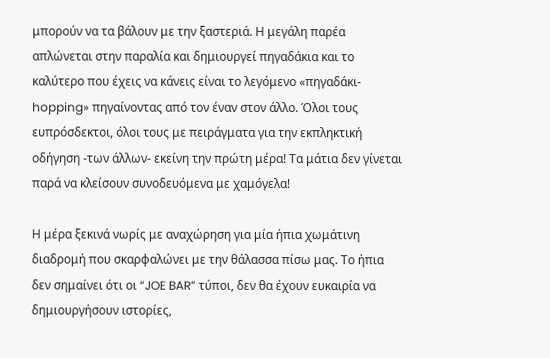μπορούν να τα βάλουν με την ξαστεριά. Η μεγάλη παρέα απλώνεται στην παραλία και δημιουργεί πηγαδάκια και το καλύτερο που έχεις να κάνεις είναι το λεγόμενο «πηγαδάκι-hopping» πηγαίνοντας από τον έναν στον άλλο. Όλοι τους ευπρόσδεκτοι, όλοι τους με πειράγματα για την εκπληκτική οδήγηση -των άλλων- εκείνη την πρώτη μέρα! Τα μάτια δεν γίνεται παρά να κλείσουν συνοδευόμενα με χαμόγελα!

Η μέρα ξεκινά νωρίς με αναχώρηση για μία ήπια χωμάτινη διαδρομή που σκαρφαλώνει με την θάλασσα πίσω μας. Το ήπια δεν σημαίνει ότι οι “JOE BAR” τύποι, δεν θα έχουν ευκαιρία να δημιουργήσουν ιστορίες,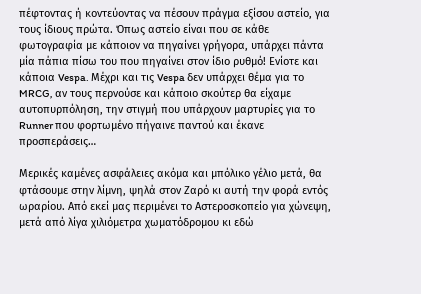πέφτοντας ή κοντεύοντας να πέσουν πράγμα εξίσου αστείο, για τους ίδιους πρώτα. Όπως αστείο είναι που σε κάθε φωτογραφία με κάποιον να πηγαίνει γρήγορα, υπάρχει πάντα μία πάπια πίσω του που πηγαίνει στον ίδιο ρυθμό! Ενίοτε και κάποια Vespa. Μέχρι και τις Vespa δεν υπάρχει θέμα για το MRCG, αν τους περνούσε και κάποιο σκούτερ θα είχαμε αυτοπυρπόληση, την στιγμή που υπάρχουν μαρτυρίες για το Runner που φορτωμένο πήγαινε παντού και έκανε προσπεράσεις…

Μερικές καμένες ασφάλειες ακόμα και μπόλικο γέλιο μετά, θα φτάσουμε στην λίμνη, ψηλά στον Ζαρό κι αυτή την φορά εντός ωραρίου. Από εκεί μας περιμένει το Αστεροσκοπείο για χώνεψη, μετά από λίγα χιλιόμετρα χωματόδρομου κι εδώ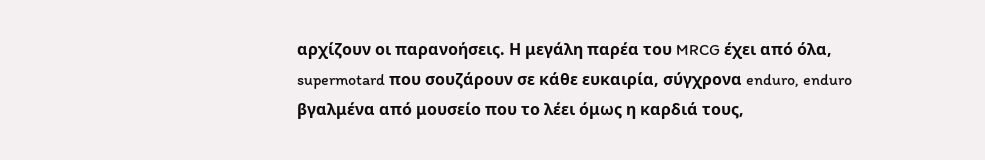αρχίζουν οι παρανοήσεις. Η μεγάλη παρέα του MRCG έχει από όλα, supermotard που σουζάρουν σε κάθε ευκαιρία, σύγχρονα enduro, enduro βγαλμένα από μουσείο που το λέει όμως η καρδιά τους,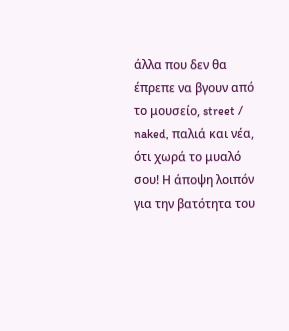άλλα που δεν θα έπρεπε να βγουν από το μουσείο, street / naked, παλιά και νέα, ότι χωρά το μυαλό σου! Η άποψη λοιπόν για την βατότητα του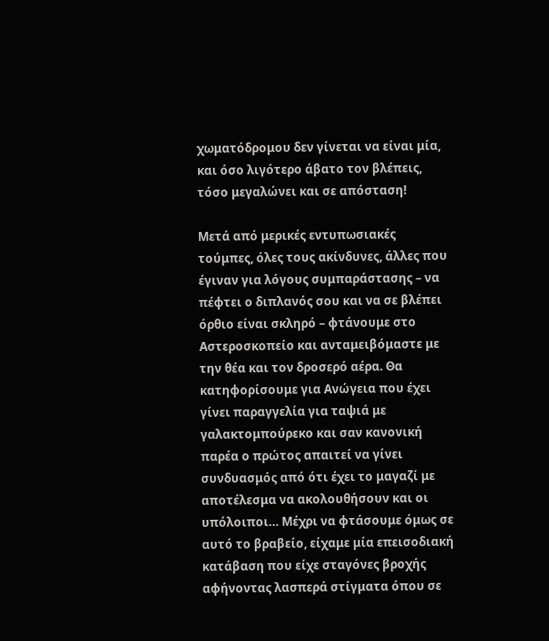χωματόδρομου δεν γίνεται να είναι μία, και όσο λιγότερο άβατο τον βλέπεις, τόσο μεγαλώνει και σε απόσταση!

Μετά από μερικές εντυπωσιακές τούμπες, όλες τους ακίνδυνες, άλλες που έγιναν για λόγους συμπαράστασης – να πέφτει ο διπλανός σου και να σε βλέπει όρθιο είναι σκληρό – φτάνουμε στο Αστεροσκοπείο και ανταμειβόμαστε με την θέα και τον δροσερό αέρα. Θα κατηφορίσουμε για Ανώγεια που έχει γίνει παραγγελία για ταψιά με γαλακτομπούρεκο και σαν κανονική παρέα ο πρώτος απαιτεί να γίνει συνδυασμός από ότι έχει το μαγαζί με αποτέλεσμα να ακολουθήσουν και οι υπόλοιποι… Μέχρι να φτάσουμε όμως σε αυτό το βραβείο, είχαμε μία επεισοδιακή κατάβαση που είχε σταγόνες βροχής αφήνοντας λασπερά στίγματα όπου σε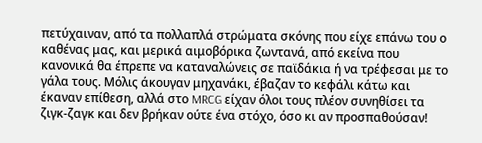πετύχαιναν, από τα πολλαπλά στρώματα σκόνης που είχε επάνω του ο καθένας μας, και μερικά αιμοβόρικα ζωντανά, από εκείνα που κανονικά θα έπρεπε να καταναλώνεις σε παϊδάκια ή να τρέφεσαι με το γάλα τους. Μόλις άκουγαν μηχανάκι, έβαζαν το κεφάλι κάτω και έκαναν επίθεση, αλλά στο MRCG είχαν όλοι τους πλέον συνηθίσει τα ζιγκ-ζαγκ και δεν βρήκαν ούτε ένα στόχο, όσο κι αν προσπαθούσαν!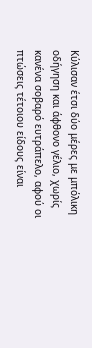Κύλισαν έτσι δύο μέρες με μπόλικη οδήγηση και άφθονο γέλιο, χωρίς κανένα σοβαρό ευτράπελο, αφού οι πτώσεις τέτοιου είδους είναι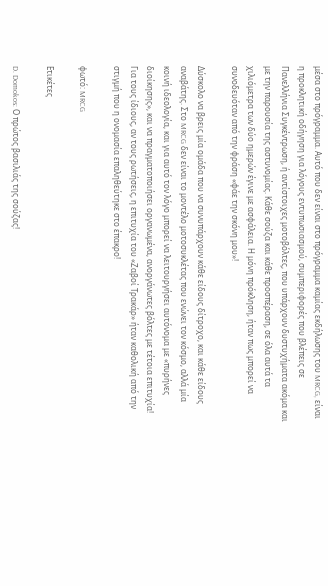μέσα στο πρόγραμμα. Αυτό που δεν είναι στο πρόγραμμα καμίας εκδήλωσης του MRCG, είναι η προκλητική οδήγηση για λόγους εντυπωσιασμού, συμπεριφορές που βλέπεις σε Πανελλήνια Συγκέντρωση, ή αντίστοιχες μοτοβόλτες, που υπάρχουν δυστυχήματα ακόμα και με την παρουσία της αστυνομίας. Κάθε σούζα και κάθε προσπέραση, σε όλα αυτά τα χιλιόμετρα των δύο ημερών έγινε με ασφάλεια. Η μόνη πρόκληση, ήταν πως μπορεί να συνοδευόταν από την φράση «φάε την σκόνη μου»!

Δύσκολο να βρεις μία ομάδα που να συνυπάρχουν κάθε είδους δίτροχο, και κάθε είδους αναβάτης. Στο MRCG δεν είναι το μοντέλο μοτοσυκλέτας που ενώνει τον κόσμο, αλλά μία κοινή ιδεολογία, και για αυτό τον λόγο μπορεί να λειτουργήσει αυτόνομα με «πυρήνες διοίκησης», και να πραγματοποιήσει οργανωμένα, ανοργάνωτες βόλτες με τέτοια επιτυχία! Για τους ίδιους, αν τους ρωτήσεις, η επιτυχία του «Ζαβοί Τρακάρ» ήταν καθολική από την στιγμή που η ονομασία επαληθεύτηκε στο έπακρο!

φωτό: MRCG

Ετικέτες

D. Domokos: Ο πρώτος βασιλιάς της σούζας!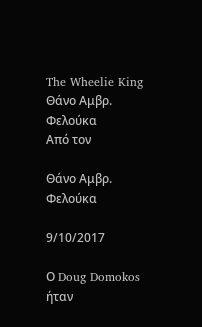The Wheelie King
Θάνο Αμβρ. Φελούκα
Από τον

Θάνο Αμβρ. Φελούκα

9/10/2017

Ο Doug Domokos ήταν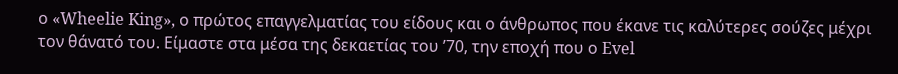ο «Wheelie King», ο πρώτος επαγγελματίας του είδους και ο άνθρωπος που έκανε τις καλύτερες σούζες μέχρι τον θάνατό του. Είμαστε στα μέσα της δεκαετίας του ’70, την εποχή που ο Evel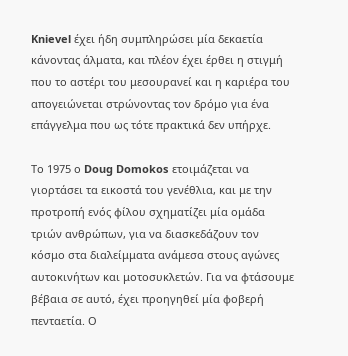Knievel έχει ήδη συμπληρώσει μία δεκαετία κάνοντας άλματα, και πλέον έχει έρθει η στιγμή που το αστέρι του μεσουρανεί και η καριέρα του απογειώνεται στρώνοντας τον δρόμο για ένα επάγγελμα που ως τότε πρακτικά δεν υπήρχε.

Το 1975 ο Doug Domokos ετοιμάζεται να γιορτάσει τα εικοστά του γενέθλια, και με την προτροπή ενός φίλου σχηματίζει μία ομάδα τριών ανθρώπων, για να διασκεδάζουν τον κόσμο στα διαλείμματα ανάμεσα στους αγώνες αυτοκινήτων και μοτοσυκλετών. Για να φτάσουμε βέβαια σε αυτό, έχει προηγηθεί μία φοβερή πενταετία. Ο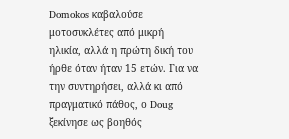Domokos καβαλούσε μοτοσυκλέτες από μικρή ηλικία, αλλά η πρώτη δική του ήρθε όταν ήταν 15 ετών. Για να την συντηρήσει, αλλά κι από πραγματικό πάθος, ο Doug ξεκίνησε ως βοηθός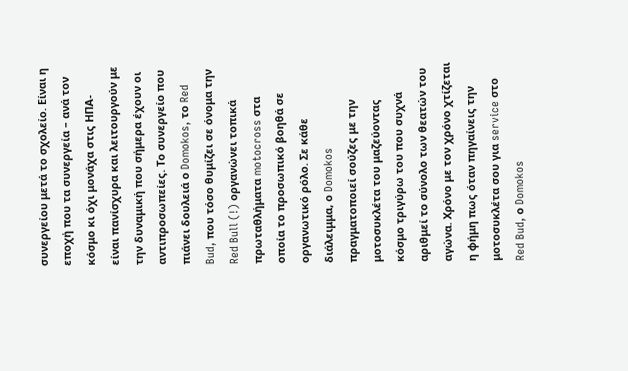συνεργείου μετά το σχολείο. Είναι η εποχή που τα συνεργεία – ανά τον κόσμο κι όχι μονάχα στις ΗΠΑ- είναι πανίσχυρα και λειτουργούν με την δυναμική που σήμερα έχουν οι αντιπροσωπείες. Το συνεργείο που πιάνει δουλειά ο Domokos, το Red Bud, που τόσο θυμίζει σε όνομα την Red Bull (!) οργανώνει τοπικά πρωταθλήματα motocross στα οποία το προσωπικό βοηθά σε οργανωτικό ρόλο. Σε κάθε διάλειμμα, ο Domokos πραγματοποιεί σούζες με την μοτοσυκλέτα του μαζεύοντας κόσμο τριγύρω του που συχνά αριθμεί το σύνολο των θεατών του αγώνα. Χρόνο με τον χρόνο χτίζεται η φήμη πως όταν πηγαίνεις την μοτοσυκλέτα σου για service στο Red Bud, ο Domokos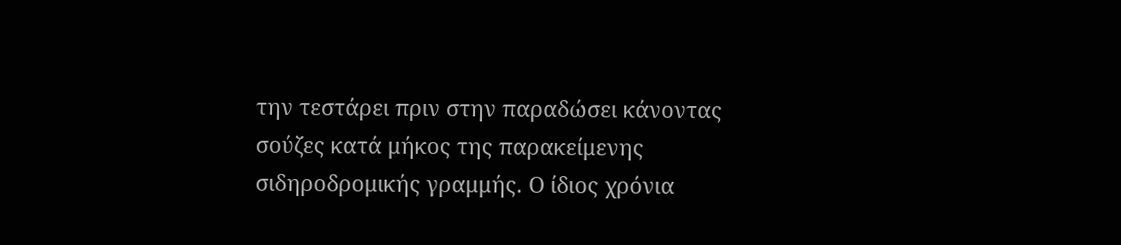την τεστάρει πριν στην παραδώσει κάνοντας σούζες κατά μήκος της παρακείμενης σιδηροδρομικής γραμμής. Ο ίδιος χρόνια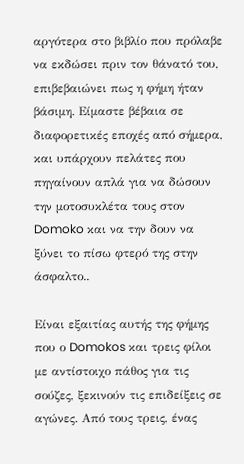αργότερα στο βιβλίο που πρόλαβε να εκδώσει πριν τον θάνατό του, επιβεβαιώνει πως η φήμη ήταν βάσιμη. Είμαστε βέβαια σε διαφορετικές εποχές από σήμερα, και υπάρχουν πελάτες που πηγαίνουν απλά για να δώσουν την μοτοσυκλέτα τους στον Domoko και να την δουν να ξύνει το πίσω φτερό της στην άσφαλτο..

Είναι εξαιτίας αυτής της φήμης που ο Domokos και τρεις φίλοι με αντίστοιχο πάθος για τις σούζες, ξεκινούν τις επιδείξεις σε αγώνες. Από τους τρεις, ένας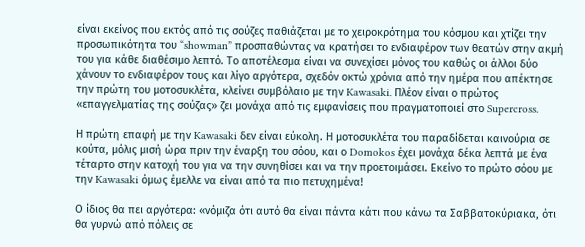είναι εκείνος που εκτός από τις σούζες παθιάζεται με το χειροκρότημα του κόσμου και χτίζει την προσωπικότητα του “showman” προσπαθώντας να κρατήσει το ενδιαφέρον των θεατών στην ακμή του για κάθε διαθέσιμο λεπτό. Το αποτέλεσμα είναι να συνεχίσει μόνος του καθώς οι άλλοι δύο χάνουν το ενδιαφέρον τους και λίγο αργότερα, σχεδόν οκτώ χρόνια από την ημέρα που απέκτησε την πρώτη του μοτοσυκλέτα, κλείνει συμβόλαιο με την Kawasaki. Πλέον είναι ο πρώτος «επαγγελματίας της σούζας» ζει μονάχα από τις εμφανίσεις που πραγματοποιεί στο Supercross.

Η πρώτη επαφή με την Kawasaki δεν είναι εύκολη. Η μοτοσυκλέτα του παραδίδεται καινούρια σε κούτα, μόλις μισή ώρα πριν την έναρξη του σόου, και ο Domokos έχει μονάχα δέκα λεπτά με ένα τέταρτο στην κατοχή του για να την συνηθίσει και να την προετοιμάσει. Εκείνο το πρώτο σόου με την Kawasaki όμως έμελλε να είναι από τα πιο πετυχημένα!

Ο ίδιος θα πει αργότερα: «νόμιζα ότι αυτό θα είναι πάντα κάτι που κάνω τα Σαββατοκύριακα, ότι θα γυρνώ από πόλεις σε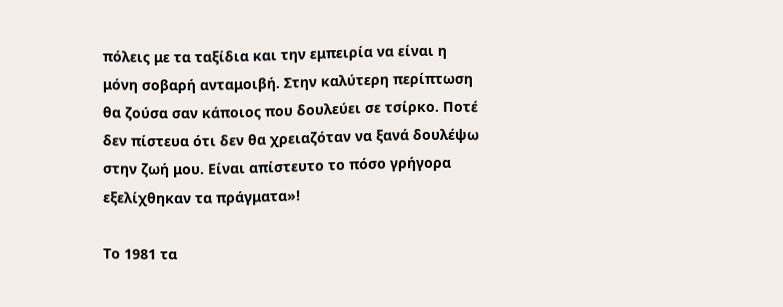πόλεις με τα ταξίδια και την εμπειρία να είναι η μόνη σοβαρή ανταμοιβή. Στην καλύτερη περίπτωση θα ζούσα σαν κάποιος που δουλεύει σε τσίρκο. Ποτέ δεν πίστευα ότι δεν θα χρειαζόταν να ξανά δουλέψω στην ζωή μου. Είναι απίστευτο το πόσο γρήγορα εξελίχθηκαν τα πράγματα»!

Το 1981 τα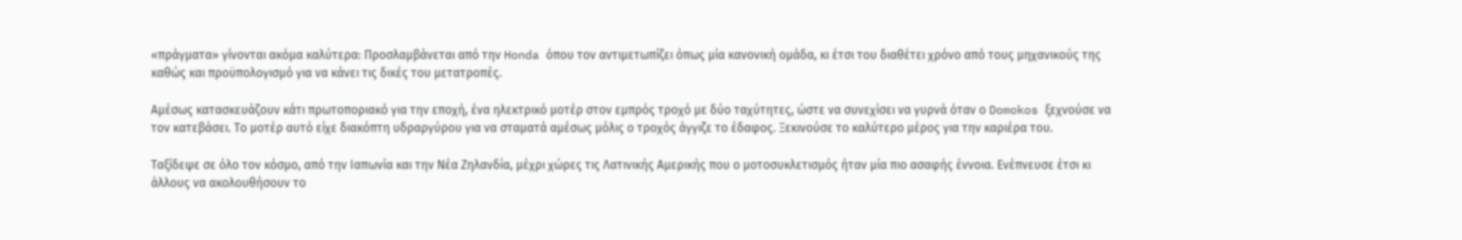«πράγματα» γίνονται ακόμα καλύτερα: Προσλαμβάνεται από την Honda όπου τον αντιμετωπίζει όπως μία κανονική ομάδα, κι έτσι του διαθέτει χρόνο από τους μηχανικούς της καθώς και προϋπολογισμό για να κάνει τις δικές του μετατροπές.

Αμέσως κατασκευάζουν κάτι πρωτοποριακό για την εποχή, ένα ηλεκτρικό μοτέρ στον εμπρός τροχό με δύο ταχύτητες, ώστε να συνεχίσει να γυρνά όταν ο Domokos ξεχνούσε να τον κατεβάσει. Το μοτέρ αυτό είχε διακόπτη υδραργύρου για να σταματά αμέσως μόλις ο τροχός άγγιζε το έδαφος. Ξεκινούσε το καλύτερο μέρος για την καριέρα του.

Ταξίδεψε σε όλο τον κόσμο, από την Ιαπωνία και την Νέα Ζηλανδία, μέχρι χώρες τις Λατινικής Αμερικής που ο μοτοσυκλετισμός ήταν μία πιο ασαφής έννοια. Ενέπνευσε έτσι κι άλλους να ακολουθήσουν το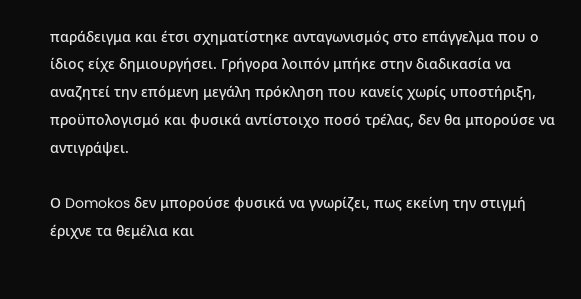παράδειγμα και έτσι σχηματίστηκε ανταγωνισμός στο επάγγελμα που ο ίδιος είχε δημιουργήσει. Γρήγορα λοιπόν μπήκε στην διαδικασία να αναζητεί την επόμενη μεγάλη πρόκληση που κανείς χωρίς υποστήριξη, προϋπολογισμό και φυσικά αντίστοιχο ποσό τρέλας, δεν θα μπορούσε να αντιγράψει.

Ο Domokos δεν μπορούσε φυσικά να γνωρίζει, πως εκείνη την στιγμή έριχνε τα θεμέλια και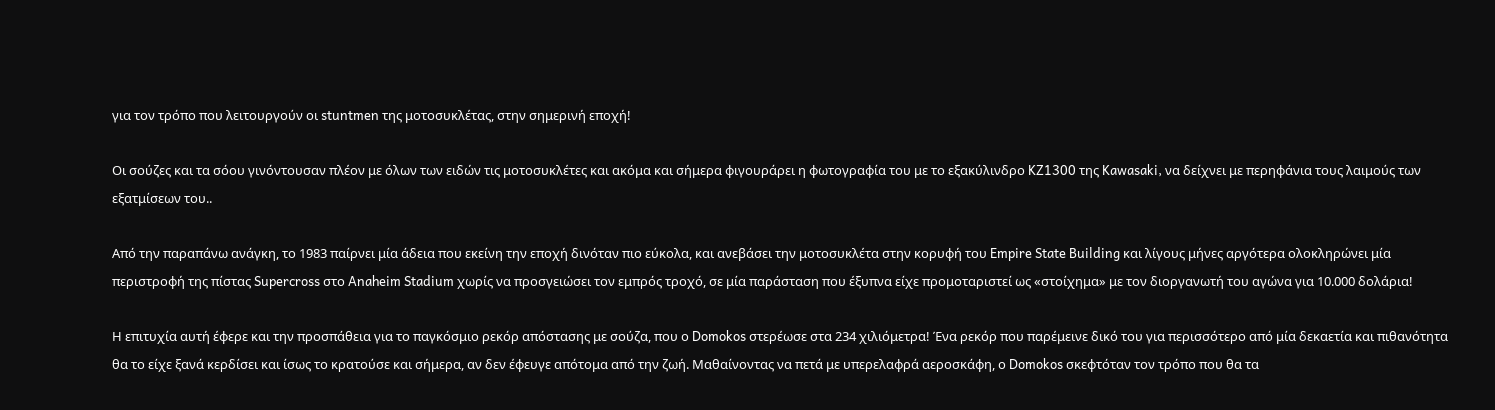για τον τρόπο που λειτουργούν οι stuntmen της μοτοσυκλέτας, στην σημερινή εποχή!

Οι σούζες και τα σόου γινόντουσαν πλέον με όλων των ειδών τις μοτοσυκλέτες και ακόμα και σήμερα φιγουράρει η φωτογραφία του με το εξακύλινδρο KZ1300 της Kawasaki, να δείχνει με περηφάνια τους λαιμούς των εξατμίσεων του..

Από την παραπάνω ανάγκη, το 1983 παίρνει μία άδεια που εκείνη την εποχή δινόταν πιο εύκολα, και ανεβάσει την μοτοσυκλέτα στην κορυφή του Empire State Building και λίγους μήνες αργότερα ολοκληρώνει μία περιστροφή της πίστας Supercross στο Anaheim Stadium χωρίς να προσγειώσει τον εμπρός τροχό, σε μία παράσταση που έξυπνα είχε προμοταριστεί ως «στοίχημα» με τον διοργανωτή του αγώνα για 10.000 δολάρια!

Η επιτυχία αυτή έφερε και την προσπάθεια για το παγκόσμιο ρεκόρ απόστασης με σούζα, που ο Domokos στερέωσε στα 234 χιλιόμετρα! Ένα ρεκόρ που παρέμεινε δικό του για περισσότερο από μία δεκαετία και πιθανότητα θα το είχε ξανά κερδίσει και ίσως το κρατούσε και σήμερα, αν δεν έφευγε απότομα από την ζωή. Μαθαίνοντας να πετά με υπερελαφρά αεροσκάφη, ο Domokos σκεφτόταν τον τρόπο που θα τα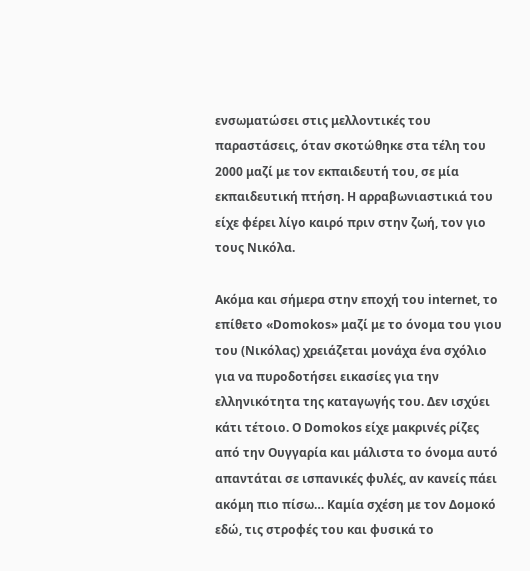ενσωματώσει στις μελλοντικές του παραστάσεις, όταν σκοτώθηκε στα τέλη του 2000 μαζί με τον εκπαιδευτή του, σε μία εκπαιδευτική πτήση. Η αρραβωνιαστικιά του είχε φέρει λίγο καιρό πριν στην ζωή, τον γιο τους Νικόλα.

Ακόμα και σήμερα στην εποχή του internet, το επίθετο «Domokos» μαζί με το όνομα του γιου του (Νικόλας) χρειάζεται μονάχα ένα σχόλιο για να πυροδοτήσει εικασίες για την ελληνικότητα της καταγωγής του. Δεν ισχύει κάτι τέτοιο. Ο Domokos είχε μακρινές ρίζες από την Ουγγαρία και μάλιστα το όνομα αυτό απαντάται σε ισπανικές φυλές, αν κανείς πάει ακόμη πιο πίσω… Καμία σχέση με τον Δομοκό εδώ, τις στροφές του και φυσικά το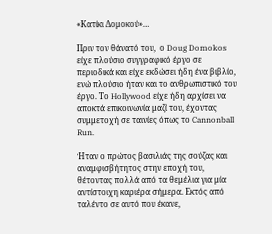«Κατίκι Δομοκού»…

Πριν τον θάνατό του,  ο Doug Domokos είχε πλούσιο συγγραφικό έργο σε περιοδικά και είχε εκδώσει ήδη ένα βιβλίο, ενώ πλούσιο ήταν και το ανθρωπιστικό του έργο. Το Hollywood είχε ήδη αρχίσει να αποκτά επικοινωνία μαζί του, έχοντας συμμετοχή σε ταινίες όπως το Cannonball Run.

Ήταν ο πρώτος βασιλιάς της σούζας και αναμφισβήτητος στην εποχή του, θέτοντας πολλά από τα θεμέλια για μία αντίστοιχη καριέρα σήμερα. Εκτός από ταλέντο σε αυτό που έκανε,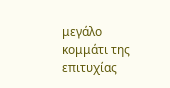μεγάλο κομμάτι της επιτυχίας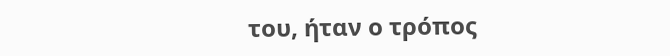του, ήταν ο τρόπος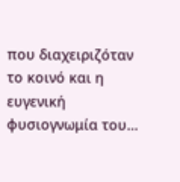που διαχειριζόταν το κοινό και η ευγενική φυσιογνωμία του…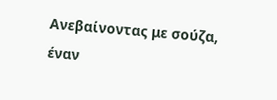Ανεβαίνοντας με σούζα, έναν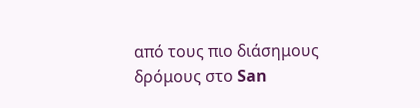από τους πιο διάσημους δρόμους στο San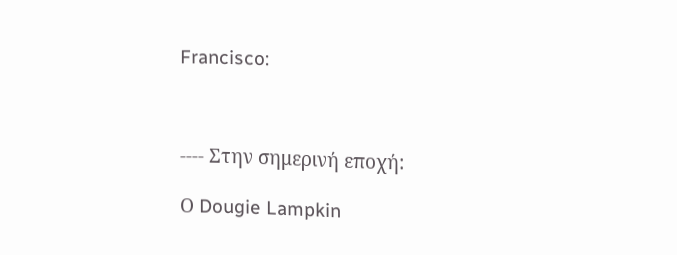Francisco:



---- Στην σημερινή εποχή:

Ο Dougie Lampkin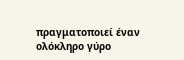πραγματοποιεί έναν ολόκληρο γύρο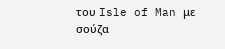του Isle of Man με σούζα